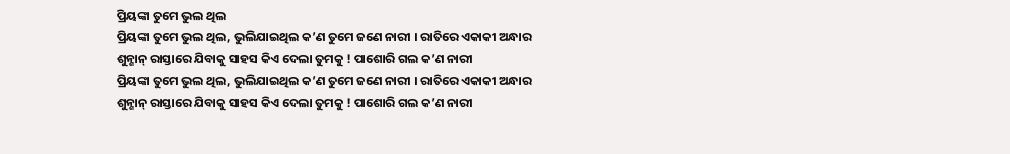ପ୍ରିୟଙ୍କା ତୁମେ ଭୁଲ ଥିଲ
ପ୍ରିୟଙ୍କା ତୁମେ ଭୁଲ ଥିଲ, ଭୁଲିଯାଇଥିଲ କ’ଣ ତୁମେ ଜଣେ ନାରୀ । ରାତିରେ ଏକାକୀ ଅନ୍ଧାର ଶୁନ୍ଶାନ୍ ରାସ୍ତାରେ ଯିବାକୁ ସାହସ କିଏ ଦେଲା ତୁମକୁ ! ପାଶୋରି ଗଲ କ’ଣ ନାରୀ
ପ୍ରିୟଙ୍କା ତୁମେ ଭୁଲ ଥିଲ, ଭୁଲିଯାଇଥିଲ କ’ଣ ତୁମେ ଜଣେ ନାରୀ । ରାତିରେ ଏକାକୀ ଅନ୍ଧାର ଶୁନ୍ଶାନ୍ ରାସ୍ତାରେ ଯିବାକୁ ସାହସ କିଏ ଦେଲା ତୁମକୁ ! ପାଶୋରି ଗଲ କ’ଣ ନାରୀ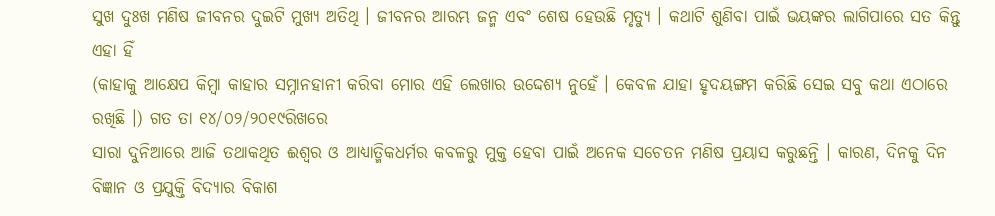ସୁଖ ଦୁଃଖ ମଣିଷ ଜୀବନର ଦୁଇଟି ମୁଖ୍ୟ ଅତିଥି । ଜୀବନର ଆରମ୍ଭ ଜନ୍ମ ଏବଂ ଶେଷ ହେଉଛି ମୃତ୍ୟୁ । କଥାଟି ଶୁଣିବା ପାଇଁ ଭୟଙ୍କର ଲାଗିପାରେ ସତ କିନ୍ତୁ ଏହା ହିଁ
(କାହାକୁ ଆକ୍ଷେପ କିମ୍ୱା କାହାର ସମ୍ନାନହାନୀ କରିବା ମୋର ଏହି ଲେଖାର ଉଦ୍ଦେଶ୍ଯ ନୁହେଁ । କେବଳ ଯାହା ହୃଦୟଙ୍ଗମ କରିଛି ସେଇ ସବୁ କଥା ଏଠାରେ ରଖିଛି ।) ଗତ ତା ୧୪/୦୨/୨୦୧୯ରିଖରେ
ସାରା ଦୁନିଆରେ ଆଜି ତଥାକଥିତ ଈଶ୍ୱର ଓ ଆଧ୍ୟାତ୍ମିକଧର୍ମର କବଳରୁ ମୁକ୍ତ ହେବା ପାଇଁ ଅନେକ ସଚେତନ ମଣିଷ ପ୍ରୟାସ କରୁଛନ୍ତି । କାରଣ, ଦିନକୁ ଦିନ ବିଜ୍ଞାନ ଓ ପ୍ରଯୁକ୍ତି ବିଦ୍ୟାର ବିକାଶ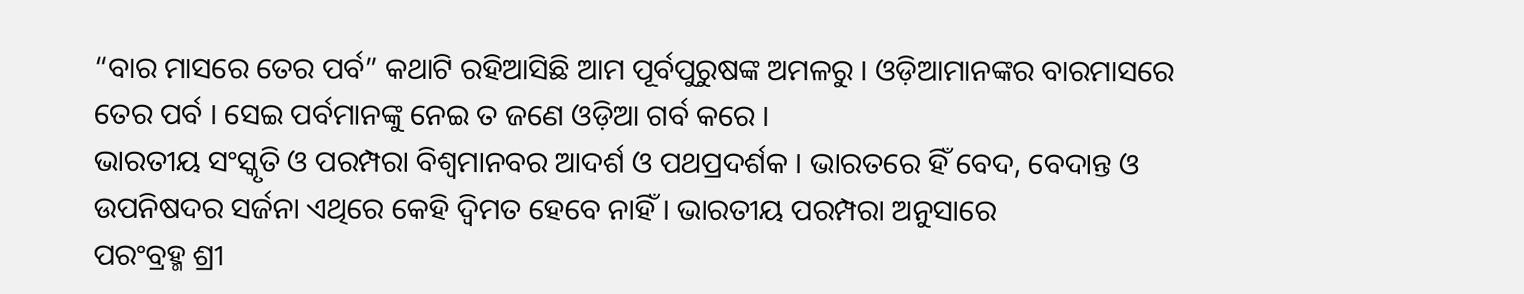“ବାର ମାସରେ ତେର ପର୍ବ” କଥାଟି ରହିଆସିଛି ଆମ ପୂର୍ବପୁରୁଷଙ୍କ ଅମଳରୁ । ଓଡ଼ିଆମାନଙ୍କର ବାରମାସରେ ତେର ପର୍ବ । ସେଇ ପର୍ବମାନଙ୍କୁ ନେଇ ତ ଜଣେ ଓଡ଼ିଆ ଗର୍ବ କରେ ।
ଭାରତୀୟ ସଂସ୍କୃତି ଓ ପରମ୍ପରା ବିଶ୍ୱମାନବର ଆଦର୍ଶ ଓ ପଥପ୍ରଦର୍ଶକ । ଭାରତରେ ହିଁ ବେଦ, ବେଦାନ୍ତ ଓ ଉପନିଷଦର ସର୍ଜନା ଏଥିରେ କେହି ଦ୍ୱିମତ ହେବେ ନାହିଁ । ଭାରତୀୟ ପରମ୍ପରା ଅନୁସାରେ
ପରଂବ୍ରହ୍ମ ଶ୍ରୀ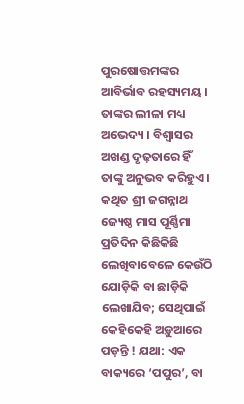ପୁରଷୋତ୍ତମଙ୍କର ଆବିର୍ଭାବ ରହସ୍ୟମୟ । ତାଙ୍କର ଲୀଳା ମଧ୍ୟ ଅଭେଦ୍ୟ । ବିଶ୍ୱାସର ଅଖଣ୍ଡ ଦୃଢ଼ତାରେ ହିଁ ତାଙ୍କୁ ଅନୁଭବ କରିହୁଏ । କଥିତ ଶ୍ରୀ ଜଗନ୍ନାଥ ଜ୍ୟେଷ୍ଠ ମାସ ପୂର୍ଣ୍ଣିମା
ପ୍ରତିଦିନ କିଛିକିଛି ଲେଖିବାବେଳେ କେଉଁଠି ଯୋଡ଼ିକି ବା ଛାଡ଼ିକି ଲେଖାଯିବ; ସେଥିପାଇଁ କେହିକେହି ଅଡ଼ୁଆରେ ପଡ଼ନ୍ତି ! ଯଥା: ଏକ ବାକ୍ୟରେ ‘ପପୁର’, ବା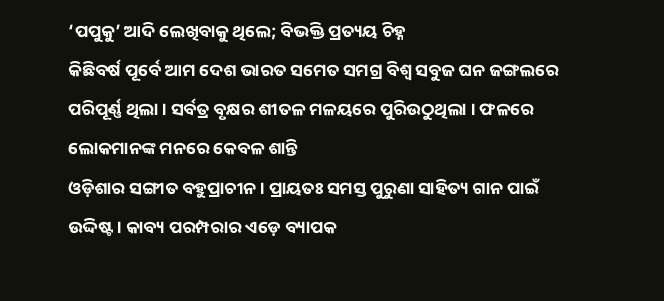‘ପପୁକୁ’ ଆଦି ଲେଖିବାକୁ ଥିଲେ; ବିଭକ୍ତି ପ୍ରତ୍ୟୟ ଚିହ୍ନ
କିଛିବର୍ଷ ପୂର୍ବେ ଆମ ଦେଶ ଭାରତ ସମେତ ସମଗ୍ର ବିଶ୍ୱ ସବୁଜ ଘନ ଜଙ୍ଗଲରେ ପରିପୂର୍ଣ୍ଣ ଥିଲା । ସର୍ବତ୍ର ବୃକ୍ଷର ଶୀତଳ ମଳୟରେ ପୁରିଉଠୁଥିଲା । ଫଳରେ ଲୋକମାନଙ୍କ ମନରେ କେବଳ ଶାନ୍ତି
ଓଡ଼ିଶାର ସଙ୍ଗୀତ ବହୁପ୍ରାଚୀନ । ପ୍ରାୟତଃ ସମସ୍ତ ପୁରୁଣା ସାହିତ୍ୟ ଗାନ ପାଇଁ ଉଦ୍ଦିଷ୍ଟ । କାବ୍ୟ ପରମ୍ପରାର ଏଡ଼େ ବ୍ୟାପକ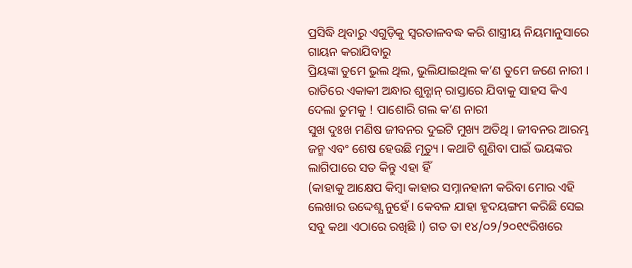ପ୍ରସିଦ୍ଧି ଥିବାରୁ ଏଗୁଡ଼ିକୁ ସ୍ୱରତାଳବଦ୍ଧ କରି ଶାସ୍ତ୍ରୀୟ ନିୟମାନୁସାରେ ଗାୟନ କରାଯିବାରୁ
ପ୍ରିୟଙ୍କା ତୁମେ ଭୁଲ ଥିଲ, ଭୁଲିଯାଇଥିଲ କ’ଣ ତୁମେ ଜଣେ ନାରୀ । ରାତିରେ ଏକାକୀ ଅନ୍ଧାର ଶୁନ୍ଶାନ୍ ରାସ୍ତାରେ ଯିବାକୁ ସାହସ କିଏ ଦେଲା ତୁମକୁ ! ପାଶୋରି ଗଲ କ’ଣ ନାରୀ
ସୁଖ ଦୁଃଖ ମଣିଷ ଜୀବନର ଦୁଇଟି ମୁଖ୍ୟ ଅତିଥି । ଜୀବନର ଆରମ୍ଭ ଜନ୍ମ ଏବଂ ଶେଷ ହେଉଛି ମୃତ୍ୟୁ । କଥାଟି ଶୁଣିବା ପାଇଁ ଭୟଙ୍କର ଲାଗିପାରେ ସତ କିନ୍ତୁ ଏହା ହିଁ
(କାହାକୁ ଆକ୍ଷେପ କିମ୍ୱା କାହାର ସମ୍ନାନହାନୀ କରିବା ମୋର ଏହି ଲେଖାର ଉଦ୍ଦେଶ୍ଯ ନୁହେଁ । କେବଳ ଯାହା ହୃଦୟଙ୍ଗମ କରିଛି ସେଇ ସବୁ କଥା ଏଠାରେ ରଖିଛି ।) ଗତ ତା ୧୪/୦୨/୨୦୧୯ରିଖରେ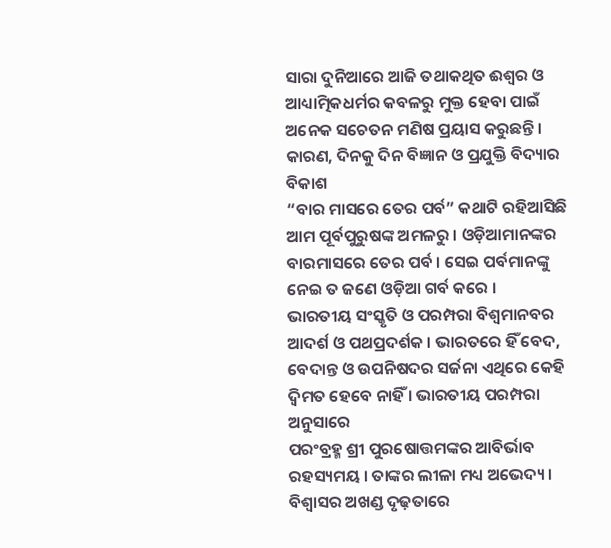ସାରା ଦୁନିଆରେ ଆଜି ତଥାକଥିତ ଈଶ୍ୱର ଓ ଆଧ୍ୟାତ୍ମିକଧର୍ମର କବଳରୁ ମୁକ୍ତ ହେବା ପାଇଁ ଅନେକ ସଚେତନ ମଣିଷ ପ୍ରୟାସ କରୁଛନ୍ତି । କାରଣ, ଦିନକୁ ଦିନ ବିଜ୍ଞାନ ଓ ପ୍ରଯୁକ୍ତି ବିଦ୍ୟାର ବିକାଶ
“ବାର ମାସରେ ତେର ପର୍ବ” କଥାଟି ରହିଆସିଛି ଆମ ପୂର୍ବପୁରୁଷଙ୍କ ଅମଳରୁ । ଓଡ଼ିଆମାନଙ୍କର ବାରମାସରେ ତେର ପର୍ବ । ସେଇ ପର୍ବମାନଙ୍କୁ ନେଇ ତ ଜଣେ ଓଡ଼ିଆ ଗର୍ବ କରେ ।
ଭାରତୀୟ ସଂସ୍କୃତି ଓ ପରମ୍ପରା ବିଶ୍ୱମାନବର ଆଦର୍ଶ ଓ ପଥପ୍ରଦର୍ଶକ । ଭାରତରେ ହିଁ ବେଦ, ବେଦାନ୍ତ ଓ ଉପନିଷଦର ସର୍ଜନା ଏଥିରେ କେହି ଦ୍ୱିମତ ହେବେ ନାହିଁ । ଭାରତୀୟ ପରମ୍ପରା ଅନୁସାରେ
ପରଂବ୍ରହ୍ମ ଶ୍ରୀ ପୁରଷୋତ୍ତମଙ୍କର ଆବିର୍ଭାବ ରହସ୍ୟମୟ । ତାଙ୍କର ଲୀଳା ମଧ୍ୟ ଅଭେଦ୍ୟ । ବିଶ୍ୱାସର ଅଖଣ୍ଡ ଦୃଢ଼ତାରେ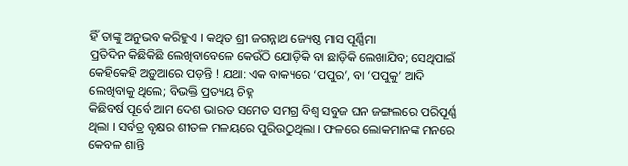ହିଁ ତାଙ୍କୁ ଅନୁଭବ କରିହୁଏ । କଥିତ ଶ୍ରୀ ଜଗନ୍ନାଥ ଜ୍ୟେଷ୍ଠ ମାସ ପୂର୍ଣ୍ଣିମା
ପ୍ରତିଦିନ କିଛିକିଛି ଲେଖିବାବେଳେ କେଉଁଠି ଯୋଡ଼ିକି ବା ଛାଡ଼ିକି ଲେଖାଯିବ; ସେଥିପାଇଁ କେହିକେହି ଅଡ଼ୁଆରେ ପଡ଼ନ୍ତି ! ଯଥା: ଏକ ବାକ୍ୟରେ ‘ପପୁର’, ବା ‘ପପୁକୁ’ ଆଦି ଲେଖିବାକୁ ଥିଲେ; ବିଭକ୍ତି ପ୍ରତ୍ୟୟ ଚିହ୍ନ
କିଛିବର୍ଷ ପୂର୍ବେ ଆମ ଦେଶ ଭାରତ ସମେତ ସମଗ୍ର ବିଶ୍ୱ ସବୁଜ ଘନ ଜଙ୍ଗଲରେ ପରିପୂର୍ଣ୍ଣ ଥିଲା । ସର୍ବତ୍ର ବୃକ୍ଷର ଶୀତଳ ମଳୟରେ ପୁରିଉଠୁଥିଲା । ଫଳରେ ଲୋକମାନଙ୍କ ମନରେ କେବଳ ଶାନ୍ତି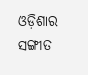ଓଡ଼ିଶାର ସଙ୍ଗୀତ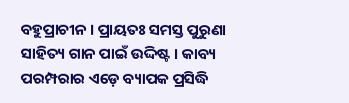ବହୁପ୍ରାଚୀନ । ପ୍ରାୟତଃ ସମସ୍ତ ପୁରୁଣା ସାହିତ୍ୟ ଗାନ ପାଇଁ ଉଦ୍ଦିଷ୍ଟ । କାବ୍ୟ ପରମ୍ପରାର ଏଡ଼େ ବ୍ୟାପକ ପ୍ରସିଦ୍ଧି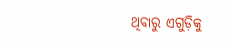ଥିବାରୁ ଏଗୁଡ଼ିକୁ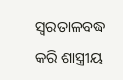ସ୍ୱରତାଳବଦ୍ଧ କରି ଶାସ୍ତ୍ରୀୟ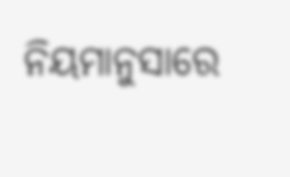ନିୟମାନୁସାରେ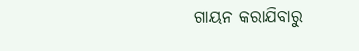ଗାୟନ କରାଯିବାରୁ